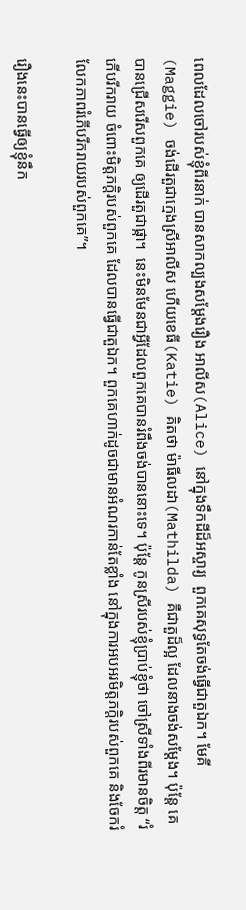ពេលដែលចៅរបស់ខ្ញុំពីរនាក់ បានសាកល្បងសម្តែងរឿង អាលីស(Alice) នៅក្នុងទឹកដីដ៏អស្ចារ្យ  ពួកគេសុទ្ធតែចង់ធ្វើជាតួឯក។ មែគី(Maggie) ចង់ដើរតួជាក្មេងស្រីអាលីស ហើយខេធី(Katie) គិតថា ម៉ាធីលដា(Mathilda) គឺជាតួដ៏ល្អ ដែលនាងចង់សម្តែង។ ប៉ុន្តែ គេបានជ្រើសរើសពួកគេ ឲ្យដើរតួជាផ្កា។  នេះមិនមែនជាអ្វីដែលពួកគេបានរំពឹងចង់បាននោះទេ។ ប៉ុន្តែ កូនស្រីរបស់ខ្ញុំប្រាប់ខ្ញុំថា ចៅស្រីទាំងពីរមានចិត្ត “រំភើបរីករាយ ចំពោះមិត្តភក្តិរបស់ពួកគេ ដែលបានធ្វើជាតួឯក។ ពួកគេហាក់ដូចជាមានអំណរកាន់តែខ្លាំង នៅក្នុងការអបអរមិត្តភក្តិរបស់ពួកគេ និងចែករំលែកភាពរំភើបរីករាយរបស់ពួកគេ”។

រឿងនេះបានធ្វើឲ្យខ្ញុំនឹក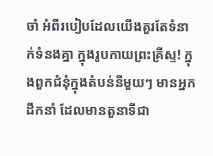ចាំ អំពីរបៀបដែលយើងគួរតែទំនាក់ទំនងគ្នា ក្នុងរូបកាយព្រះគ្រីស្ទ! ក្នុងពួកជំនុំក្នុងតំបន់នីមួយៗ មានអ្នកដឹកនាំ ដែលមានតួនាទីជា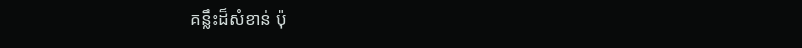គន្លឹះដ៏សំខាន់ ប៉ុ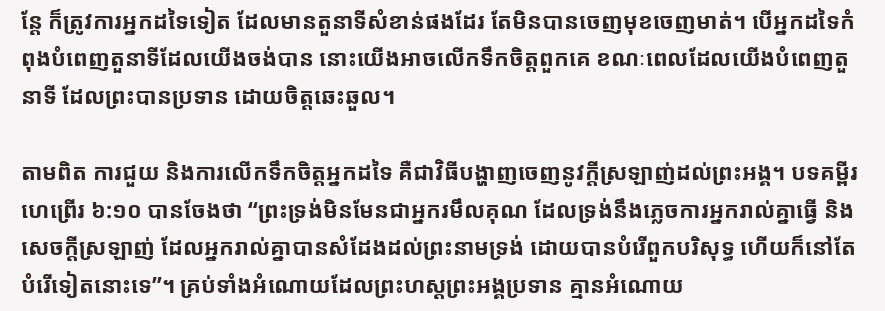ន្តែ ក៏ត្រូវការអ្នកដទៃទៀត ដែលមានតួនាទីសំខាន់ផងដែរ តែមិនបានចេញមុខចេញមាត់។ បើអ្នកដទៃកំពុងបំពេញតួនាទីដែលយើងចង់បាន នោះយើងអាចលើកទឹកចិត្តពួកគេ ខណៈពេលដែលយើងបំពេញតួនាទី ដែលព្រះបានប្រទាន ដោយចិត្តឆេះឆួល។

តាមពិត ការជួយ និងការលើកទឹកចិត្តអ្នកដទៃ គឺជាវិធីបង្ហាញចេញនូវក្តីស្រឡាញ់ដល់ព្រះអង្គ។ បទគម្ពីរហេព្រើរ ៦:១០ បានចែងថា “ព្រះទ្រង់មិនមែនជាអ្នករមឹលគុណ ដែលទ្រង់នឹងភ្លេចការអ្នករាល់គ្នាធ្វើ និងសេចក្តីស្រឡាញ់ ដែលអ្នករាល់គ្នាបានសំដែងដល់ព្រះនាមទ្រង់ ដោយបានបំរើពួកបរិសុទ្ធ ហើយក៏នៅតែបំរើទៀតនោះទេ”។ គ្រប់ទាំងអំណោយដែលព្រះហស្តព្រះអង្គប្រទាន គ្មានអំណោយ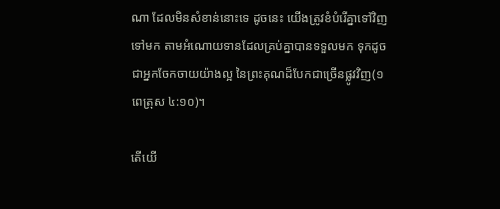ណា ដែលមិនសំខាន់នោះទេ ដូចនេះ យើងត្រូវខំបំរើគ្នាទៅវិញទៅមក តាមអំណោយទានដែលគ្រប់គ្នាបានទទួលមក ទុកដូចជាអ្នកចែកចាយយ៉ាងល្អ នៃព្រះគុណដ៏បែកជាច្រើនផ្លូវវិញ(១ពេត្រុស ៤:១០)។

តើយើ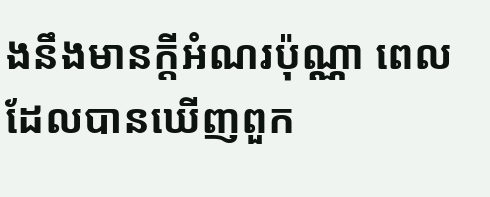ងនឹងមានក្តីអំណរប៉ុណ្ណា ពេលដែលបានឃើញពួក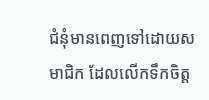ជំនុំមានពេញទៅដោយសមាជិក ដែលលើកទឹកចិត្ត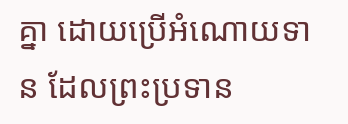គ្នា ដោយប្រើអំណោយទាន ដែលព្រះប្រទាន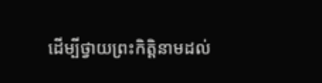ដើម្បីថ្វាយព្រះកិត្តិនាមដល់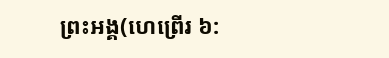ព្រះអង្គ(ហេព្រើរ ៦: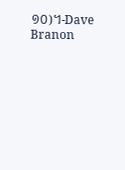១០)។-Dave Branon